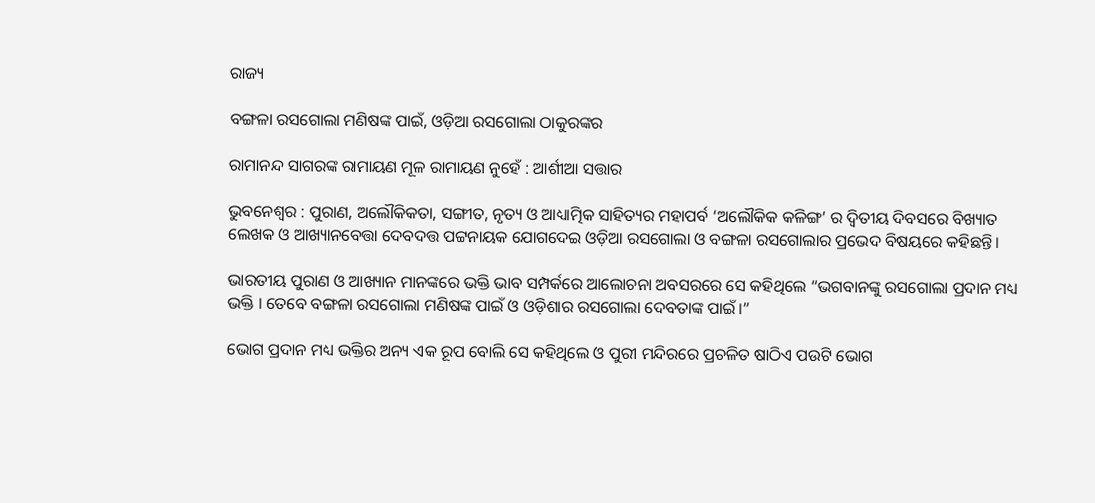ରାଜ୍ୟ

ବଙ୍ଗଳା ରସଗୋଲା ମଣିଷଙ୍କ ପାଇଁ, ଓଡ଼ିଆ ରସଗୋଲା ଠାକୁରଙ୍କର

ରାମାନନ୍ଦ ସାଗରଙ୍କ ରାମାୟଣ ମୂଳ ରାମାୟଣ ନୁହେଁ : ଆର୍ଶୀଆ ସତ୍ତାର

ଭୁବନେଶ୍ବର : ପୁରାଣ, ଅଲୌକିକତା, ସଙ୍ଗୀତ, ନୃତ୍ୟ ଓ ଆଧ୍ୟାତ୍ମିକ ସାହିତ୍ୟର ମହାପର୍ବ ‘ଅଲୌକିକ କଳିଙ୍ଗ’ ର ଦ୍ଵିତୀୟ ଦିବସରେ ବିଖ୍ୟାତ ଲେଖକ ଓ ଆଖ୍ୟାନବେତ୍ତା ଦେବଦତ୍ତ ପଟ୍ଟନାୟକ ଯୋଗଦେଇ ଓଡ଼ିଆ ରସଗୋଲା ଓ ବଙ୍ଗଳା ରସଗୋଲାର ପ୍ରଭେଦ ବିଷୟରେ କହିଛନ୍ତି।

ଭାରତୀୟ ପୁରାଣ ଓ ଆଖ୍ୟାନ ମାନଙ୍କରେ ଭକ୍ତି ଭାବ ସମ୍ପର୍କରେ ଆଲୋଚନା ଅବସରରେ ସେ କହିଥିଲେ “ଭଗବାନଙ୍କୁ ରସଗୋଲା ପ୍ରଦାନ ମଧ୍ୟ ଭକ୍ତି । ତେବେ ବଙ୍ଗଳା ରସଗୋଲା ମଣିଷଙ୍କ ପାଇଁ ଓ ଓଡ଼ିଶାର ରସଗୋଲା ଦେବତାଙ୍କ ପାଇଁ।”

ଭୋଗ ପ୍ରଦାନ ମଧ୍ୟ ଭକ୍ତିର ଅନ୍ୟ ଏକ ରୂପ ବୋଲି ସେ କହିଥିଲେ ଓ ପୁରୀ ମନ୍ଦିରରେ ପ୍ରଚଳିତ ଷାଠିଏ ପଉଟି ଭୋଗ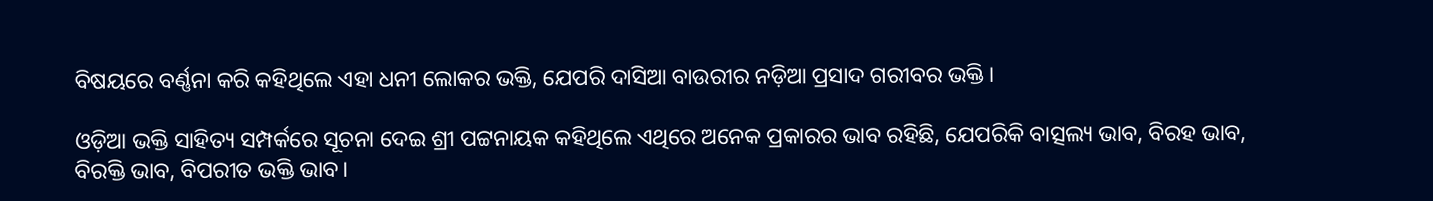ବିଷୟରେ ବର୍ଣ୍ଣନା କରି କହିଥିଲେ ଏହା ଧନୀ ଲୋକର ଭକ୍ତି, ଯେପରି ଦାସିଆ ବାଉରୀର ନଡ଼ିଆ ପ୍ରସାଦ ଗରୀବର ଭକ୍ତି।

ଓଡ଼ିଆ ଭକ୍ତି ସାହିତ୍ୟ ସମ୍ପର୍କରେ ସୂଚନା ଦେଇ ଶ୍ରୀ ପଟ୍ଟନାୟକ କହିଥିଲେ ଏଥିରେ ଅନେକ ପ୍ରକାରର ଭାବ ରହିଛି, ଯେପରିକି ବାତ୍ସଲ୍ୟ ଭାବ, ବିରହ ଭାବ, ବିରକ୍ତି ଭାବ, ବିପରୀତ ଭକ୍ତି ଭାବ।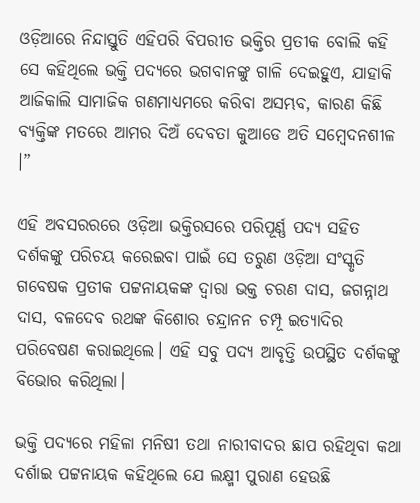ଓଡ଼ିଆରେ ନିନ୍ଦାସ୍ତୁତି ଏହିପରି ବିପରୀତ ଭକ୍ତିର ପ୍ରତୀକ ବୋଲି କହି ସେ କହିଥିଲେ ଭକ୍ତି ପଦ୍ୟରେ ଭଗବାନଙ୍କୁ ଗାଳି ଦେଇହୁଏ, ଯାହାକି ଆଜିକାଲି ସାମାଜିକ ଗଣମାଧ୍ୟମରେ କରିବା ଅସମ୍ଭବ, କାରଣ କିଛି ବ୍ୟକ୍ତିଙ୍କ ମତରେ ଆମର ଦିଅଁ ଦେବତା କୁଆଡେ ଅତି ସମ୍ବେଦନଶୀଳ ।”

ଏହି ଅବସରରରେ ଓଡ଼ିଆ ଭକ୍ତିରସରେ ପରିପୂର୍ଣ୍ଣ ପଦ୍ୟ ସହିତ ଦର୍ଶକଙ୍କୁ ପରିଚୟ କରେଇବା ପାଇଁ ସେ ତରୁଣ ଓଡ଼ିଆ ସଂସ୍କୃତି ଗବେଷକ ପ୍ରତୀକ ପଟ୍ଟନାୟକଙ୍କ ଦ୍ବାରା ଭକ୍ତ ଚରଣ ଦାସ, ଜଗନ୍ନାଥ ଦାସ, ବଳଦେବ ରଥଙ୍କ କିଶୋର ଚନ୍ଦ୍ରାନନ ଚମ୍ପୂ ଇତ୍ୟାଦିର ପରିବେଷଣ କରାଇଥିଲେ। ଏହି ସବୁ ପଦ୍ୟ ଆବୃତ୍ତି ଉପସ୍ଥିତ ଦର୍ଶକଙ୍କୁ ବିଭୋର କରିଥିଲା।

ଭକ୍ତି ପଦ୍ୟରେ ମହିଳା ମନିଷୀ ତଥା ନାରୀବାଦର ଛାପ ରହିଥିବା କଥା ଦର୍ଶାଇ ପଟ୍ଟନାୟକ କହିଥିଲେ ଯେ ଲକ୍ଷ୍ମୀ ପୁରାଣ ହେଉଛି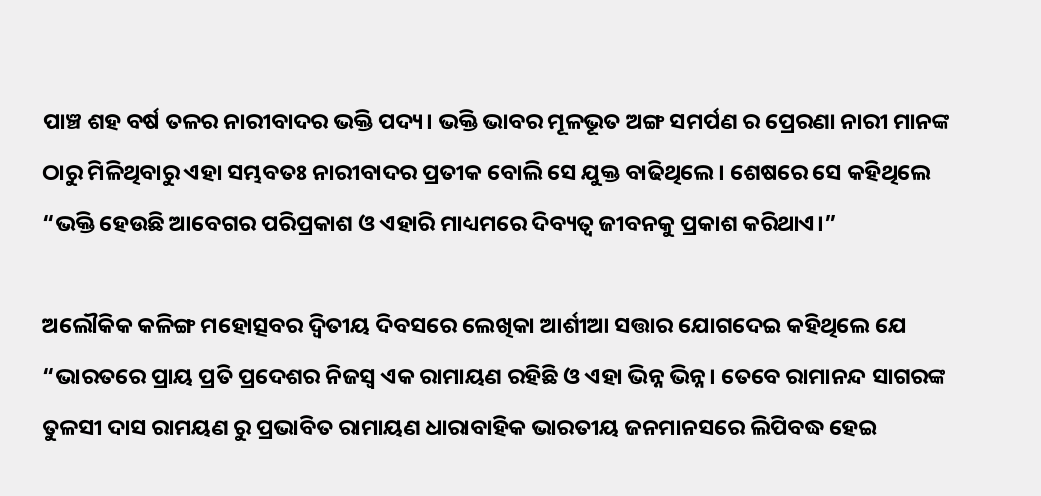ପାଞ୍ଚ ଶହ ବର୍ଷ ତଳର ନାରୀବାଦର ଭକ୍ତି ପଦ୍ୟ। ଭକ୍ତି ଭାବର ମୂଳଭୂତ ଅଙ୍ଗ ସମର୍ପଣ ର ପ୍ରେରଣା ନାରୀ ମାନଙ୍କ ଠାରୁ ମିଳିଥିବାରୁ ଏହା ସମ୍ଭବତଃ ନାରୀବାଦର ପ୍ରତୀକ ବୋଲି ସେ ଯୁକ୍ତ ବାଢିଥିଲେ। ଶେଷରେ ସେ କହିଥିଲେ “ଭକ୍ତି ହେଉଛି ଆବେଗର ପରିପ୍ରକାଶ ଓ ଏହାରି ମାଧ୍ୟମରେ ଦିବ୍ୟତ୍ବ ଜୀବନକୁ ପ୍ରକାଶ କରିଥାଏ।”

ଅଲୌକିକ କଳିଙ୍ଗ ମହୋତ୍ସବର ଦ୍ଵିତୀୟ ଦିବସରେ ଲେଖିକା ଆର୍ଶୀଆ ସତ୍ତାର ଯୋଗଦେଇ କହିଥିଲେ ଯେ “ଭାରତରେ ପ୍ରାୟ ପ୍ରତି ପ୍ରଦେଶର ନିଜସ୍ଵ ଏକ ରାମାୟଣ ରହିଛି ଓ ଏହା ଭିନ୍ନ ଭିନ୍ନ। ତେବେ ରାମାନନ୍ଦ ସାଗରଙ୍କ ତୁଳସୀ ଦାସ ରାମୟଣ ରୁ ପ୍ରଭାବିତ ରାମାୟଣ ଧାରାବାହିକ ଭାରତୀୟ ଜନମାନସରେ ଲିପିବଦ୍ଧ ହେଇ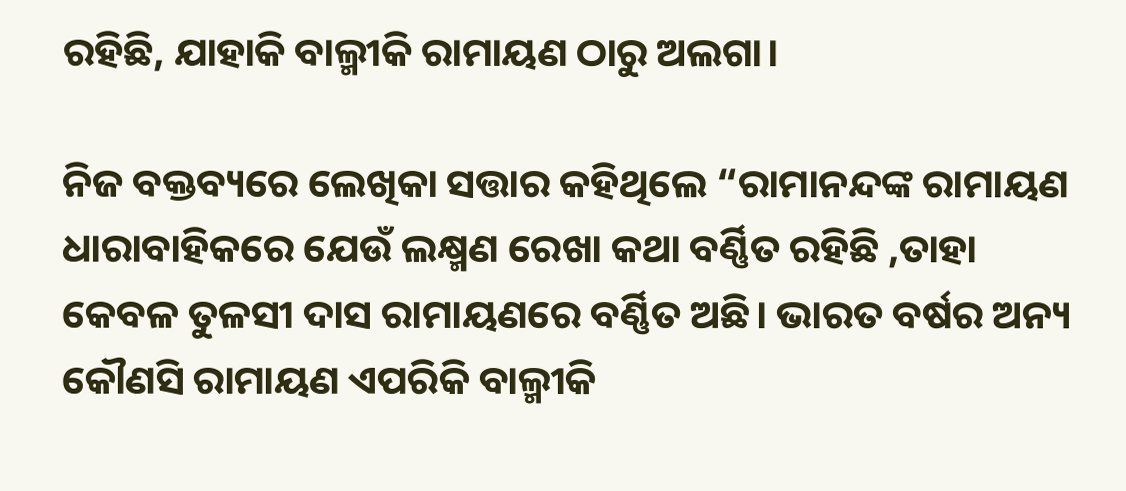ରହିଛି, ଯାହାକି ବାଲ୍ମୀକି ରାମାୟଣ ଠାରୁ ଅଲଗା।

ନିଜ ବକ୍ତବ୍ୟରେ ଲେଖିକା ସତ୍ତାର କହିଥିଲେ “ରାମାନନ୍ଦଙ୍କ ରାମାୟଣ ଧାରାବାହିକରେ ଯେଉଁ ଲକ୍ଷ୍ମଣ ରେଖା କଥା ବର୍ଣ୍ଣିତ ରହିଛି ,ତାହା କେବଳ ତୁଳସୀ ଦାସ ରାମାୟଣରେ ବର୍ଣ୍ଣିତ ଅଛି। ଭାରତ ବର୍ଷର ଅନ୍ୟ କୌଣସି ରାମାୟଣ ଏପରିକି ବାଲ୍ମୀକି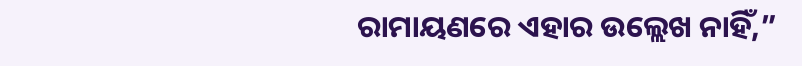ରାମାୟଣରେ ଏହାର ଉଲ୍ଲେଖ ନାହିଁ,”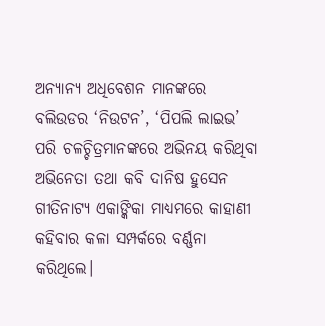ଅନ୍ୟାନ୍ୟ ଅଧିବେଶନ ମାନଙ୍କରେ ବଲିଉଡର ‘ନିଉଟନ’, ‘ପିପଲି ଲାଇଭ’ ପରି ଚଳଚ୍ଚିତ୍ରମାନଙ୍କରେ ଅଭିନୟ କରିଥିବା ଅଭିନେତା ତଥା କବି ଦାନିଷ ହୁସେନ ଗୀତିନାଟ୍ୟ ଏକାଙ୍କିକା ମାଧ୍ୟମରେ କାହାଣୀ କହିବାର କଳା ସମ୍ପର୍କରେ ବର୍ଣ୍ଣନା କରିଥିଲେ।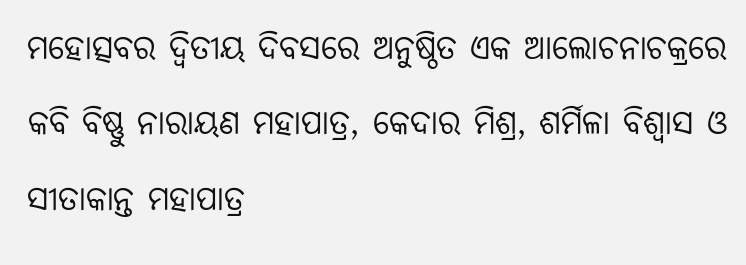ମହୋତ୍ସବର ଦ୍ଵିତୀୟ ଦିବସରେ ଅନୁଷ୍ଠିତ ଏକ ଆଲୋଚନାଚକ୍ରରେ କବି ବିଷ୍ଣୁ ନାରାୟଣ ମହାପାତ୍ର, କେଦାର ମିଶ୍ର, ଶର୍ମିଳା ବିଶ୍ବାସ ଓ ସୀତାକାନ୍ତ ମହାପାତ୍ର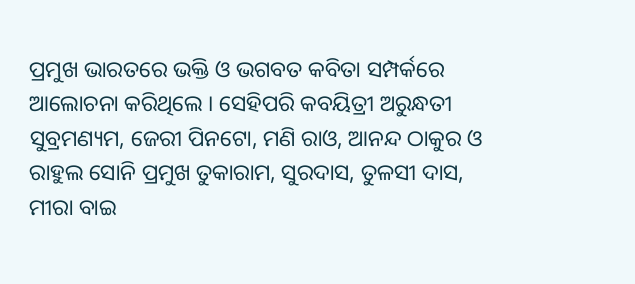ପ୍ରମୁଖ ଭାରତରେ ଭକ୍ତି ଓ ଭଗବତ କବିତା ସମ୍ପର୍କରେ ଆଲୋଚନା କରିଥିଲେ । ସେହିପରି କବୟିତ୍ରୀ ଅରୁନ୍ଧତୀ ସୁବ୍ରମଣ୍ୟମ, ଜେରୀ ପିନଟୋ, ମଣି ରାଓ, ଆନନ୍ଦ ଠାକୁର ଓ ରାହୁଲ ସୋନି ପ୍ରମୁଖ ତୁକାରାମ, ସୁରଦାସ, ତୁଳସୀ ଦାସ, ମୀରା ବାଇ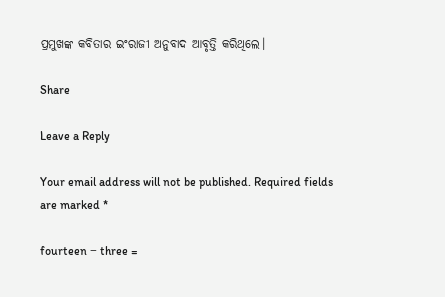ପ୍ରମୁଖଙ୍କ କବିତାର ଇଂରାଜୀ ଅନୁବାଦ ଆବୃତ୍ତି କରିଥିଲେ।

Share

Leave a Reply

Your email address will not be published. Required fields are marked *

fourteen − three =